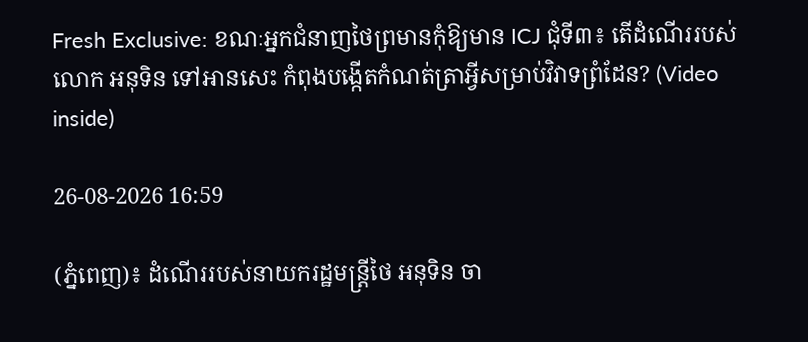Fresh Exclusive: ខណៈអ្នកជំនាញថៃព្រមានកុំឱ្យមាន ICJ ជុំទី៣៖ តើដំណើររបស់លោក អនុទិន ទៅអានសេះ កំពុងបង្កើតកំណត់ត្រាអ្វីសម្រាប់វិវាទព្រំដែន? (Video inside)

26-08-2026 16:59

(ភ្នំពេញ)៖ ដំណើររបស់នាយករដ្ឋមន្ត្រីថៃ អនុទិន ចា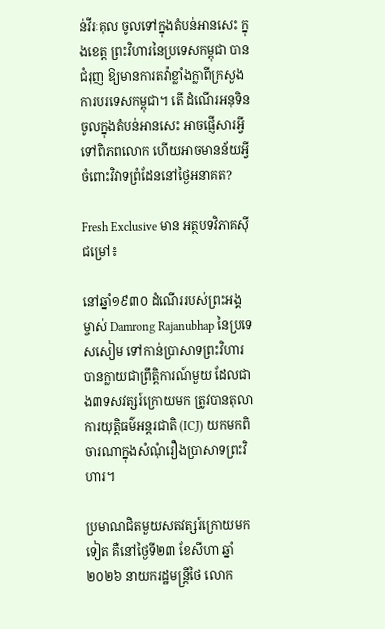ន់វីរៈគុល ចូលទៅក្នុងតំបន់អានសេះ ក្នុងខេត្ត ព្រះវិហារនៃប្រទេសកម្ពុជា បានជំរុញ ឱ្យមានការតវ៉ាខ្លាំងក្លាពីក្រសួងការបរទេសកម្ពុជា។ តើ ដំណើរអនុទិន ចូលក្នុងតំបន់អានសេះ អាចផ្ញើសារអ្វីទៅពិភពលោក ហើយអាចមានន័យអ្វីចំពោះវិវាទព្រំដែននៅថ្ងៃអនាគត?

Fresh Exclusive មាន អត្ថបទវិភាគស៊ីជម្រៅ៖

នៅឆ្នាំ១៩៣០ ដំណើររបស់ព្រះអង្គម្ចាស់ Damrong Rajanubhap នៃប្រទេសសៀម ទៅកាន់ប្រាសាទព្រះវិហារ បានក្លាយជាព្រឹត្តិការណ៍មួយ ដែលជាង៣ទសវត្សរ៍ក្រោយមក ត្រូវបានតុលាការយុត្តិធម៌អន្តរជាតិ (ICJ) យកមកពិចារណាក្នុងសំណុំរឿងប្រាសាទព្រះវិហារ។

ប្រមាណជិតមួយសតវត្សរ៍ក្រោយមកទៀត គឺនៅថ្ងៃទី២៣ ខែសីហា ឆ្នាំ២០២៦ នាយករដ្ឋមន្ត្រីថៃ លោក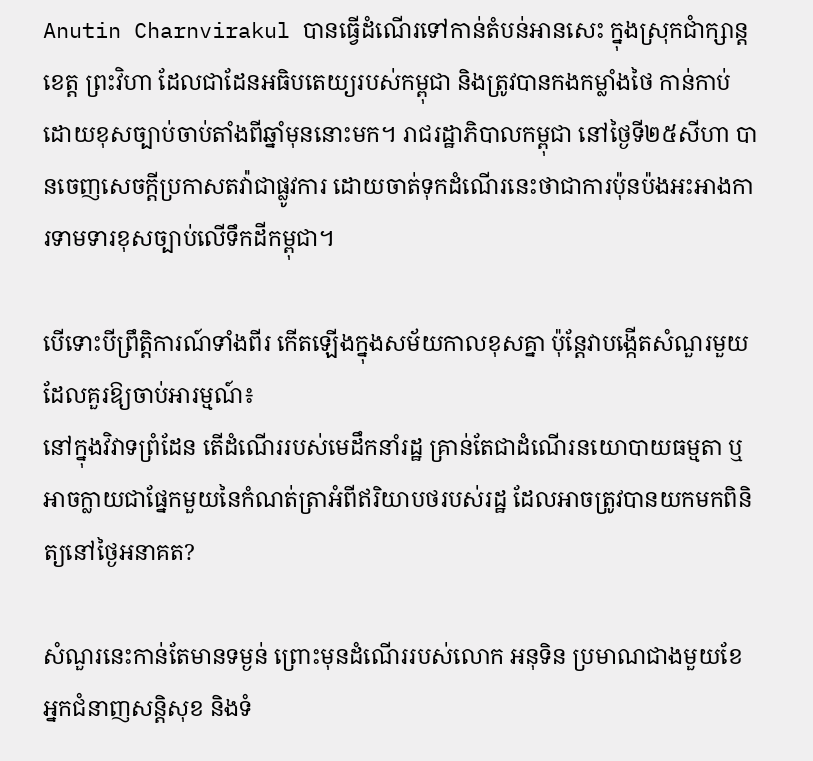Anutin Charnvirakul បានធ្វើដំណើរទៅកាន់តំបន់អានសេះ ក្នុងស្រុកជាំក្សាន្ត ខេត្ត ព្រះវិហា ដែលជាដែនអធិបតេយ្យរបស់កម្ពុជា និងត្រូវបានកងកម្លាំងថៃ កាន់កាប់ដោយខុសច្បាប់ចាប់តាំងពីឆ្នាំមុននោះមក។ រាជរដ្ឋាភិបាលកម្ពុជា នៅថ្ងៃទី២៥សីហា បានចេញសេចក្តីប្រកាសតវ៉ាជាផ្លូវការ ដោយចាត់ទុកដំណើរនេះថាជាការប៉ុនប៉ងអះអាងការទាមទារខុសច្បាប់លើទឹកដីកម្ពុជា។

បើទោះបីព្រឹត្តិការណ៍ទាំងពីរ កើតឡើងក្នុងសម័យកាលខុសគ្នា ប៉ុន្តែវាបង្កើតសំណួរមួយដែលគួរឱ្យចាប់អារម្មណ៍៖
នៅក្នុងវិវាទព្រំដែន តើដំណើររបស់មេដឹកនាំរដ្ឋ គ្រាន់តែជាដំណើរនយោបាយធម្មតា ឬអាចក្លាយជាផ្នែកមួយនៃកំណត់ត្រាអំពីឥរិយាបថរបស់រដ្ឋ ដែលអាចត្រូវបានយកមកពិនិត្យនៅថ្ងៃអនាគត?

សំណួរនេះកាន់តែមានទម្ងន់ ព្រោះមុនដំណើររបស់លោក អនុទិន ប្រមាណជាងមួយខែ អ្នកជំនាញសន្តិសុខ និងទំ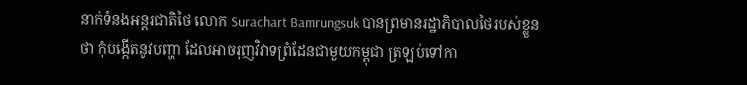នាក់ទំនងអន្តរជាតិថៃ លោក Surachart Bamrungsuk បានព្រមានរដ្ឋាភិបាលថៃរបស់ខ្លួនថា កុំបង្កើតនូវបញ្ហា ដែលអាចរុញវិវាទព្រំដែនជាមួយកម្ពុជា ត្រឡប់ទៅកា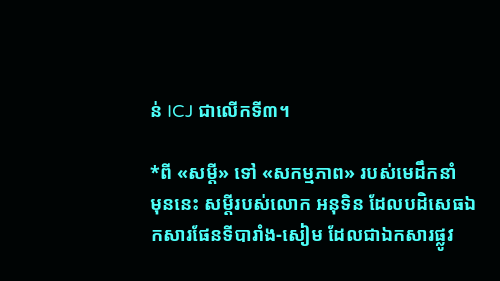ន់ ICJ ជាលើកទី៣។

*ពី «សម្តី» ទៅ «សកម្មភាព» របស់មេដឹកនាំ
មុននេះ សម្តីរបស់លោក អនុទិន ដែលបដិសេធឯកសារផែនទីបារាំង-សៀម ដែលជាឯកសារផ្លូវ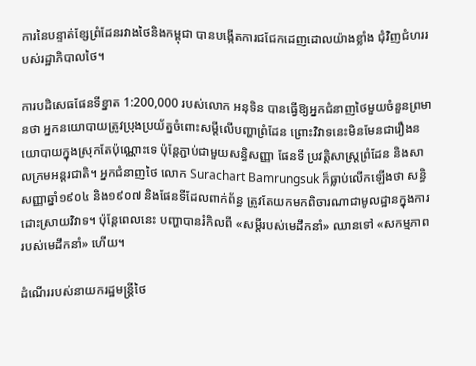ការនៃបន្ទាត់ខ្សែព្រំដែនរវាងថៃនិងកម្ពុជា បានបង្កើតការជជែកដេញដោលយ៉ាងខ្លាំង ជុំវិញជំហររបស់រដ្ឋាភិបាលថៃ។

ការបដិសេធផែនទីខ្នាត 1:200,000 របស់លោក អនុទិន បានធ្វើឱ្យអ្នកជំនាញថៃមួយចំនួនព្រមានថា អ្នកនយោបាយត្រូវប្រុងប្រយ័ត្នចំពោះសម្តីលើបញ្ហាព្រំដែន ព្រោះវិវាទនេះមិនមែនជារឿងនយោបាយក្នុងស្រុកតែប៉ុណ្ណោះទេ ប៉ុន្តែភ្ជាប់ជាមួយសន្ធិសញ្ញា ផែនទី ប្រវត្តិសាស្ត្រព្រំដែន និងសាលក្រមអន្តរជាតិ។ អ្នកជំនាញថៃ លោក Surachart Bamrungsuk ក៏ធ្លាប់លើកឡើងថា សន្ធិសញ្ញាឆ្នាំ១៩០៤ និង១៩០៧ និងផែនទីដែលពាក់ព័ន្ធ ត្រូវតែយកមកពិចារណាជាមូលដ្ឋានក្នុងការដោះស្រាយវិវាទ។ ប៉ុន្តែពេលនេះ បញ្ហាបានរំកិលពី «សម្តីរបស់មេដឹកនាំ» ឈានទៅ «សកម្មភាពរបស់មេដឹកនាំ» ហើយ។

ដំណើររបស់នាយករដ្ឋមន្ត្រីថៃ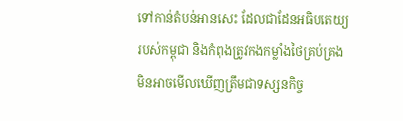ទៅកាន់តំបន់អានសេះ ដែលជាដែនអធិបតេយ្យរបស់កម្ពុជា និងកំពុងត្រូវកងកម្លាំងថៃគ្រប់គ្រង មិនអាចមើលឃើញត្រឹមជាទស្សនកិច្ច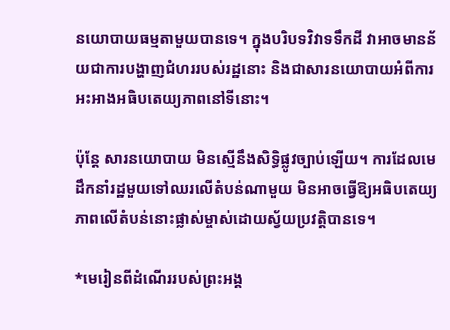នយោបាយធម្មតាមួយបានទេ។ ក្នុងបរិបទវិវាទទឹកដី វាអាចមានន័យជាការបង្ហាញជំហររបស់រដ្ឋនោះ និងជាសារនយោបាយអំពីការអះអាងអធិបតេយ្យភាពនៅទីនោះ។

ប៉ុន្តែ សារនយោបាយ មិនស្មើនឹងសិទ្ធិផ្លូវច្បាប់ឡើយ។ ការដែលមេដឹកនាំរដ្ឋមួយទៅឈរលើតំបន់ណាមួយ មិនអាចធ្វើឱ្យអធិបតេយ្យភាពលើតំបន់នោះផ្លាស់ម្ចាស់ដោយស្វ័យប្រវត្តិបានទេ។

*មេរៀនពីដំណើររបស់ព្រះអង្គ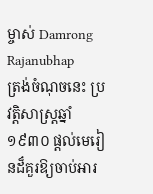ម្ចាស់ Damrong Rajanubhap
ត្រង់ចំណុចនេះ ប្រវត្តិសាស្ត្រឆ្នាំ១៩៣០ ផ្តល់មេរៀនដ៏គួរឱ្យចាប់អារ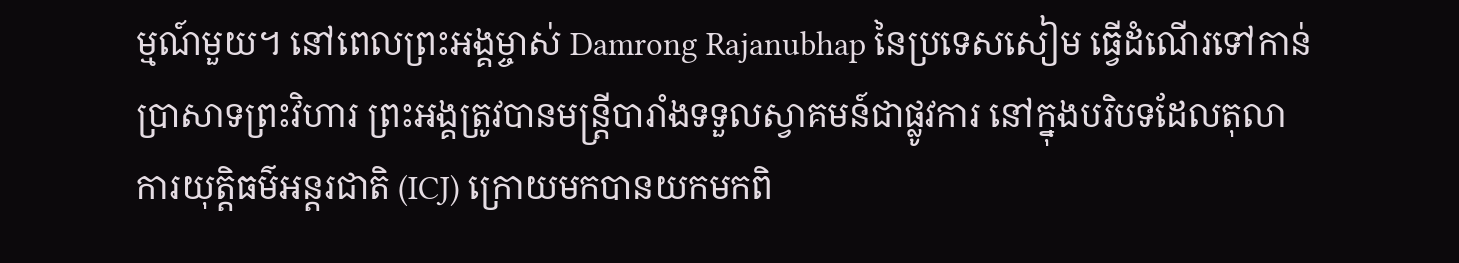ម្មណ៍មួយ។ នៅពេលព្រះអង្គម្ចាស់ Damrong Rajanubhap នៃប្រទេសសៀម ធ្វើដំណើរទៅកាន់ប្រាសាទព្រះវិហារ ព្រះអង្គត្រូវបានមន្ត្រីបារាំងទទួលស្វាគមន៍ជាផ្លូវការ នៅក្នុងបរិបទដែលតុលាការយុត្តិធម៌អន្តរជាតិ (ICJ) ក្រោយមកបានយកមកពិ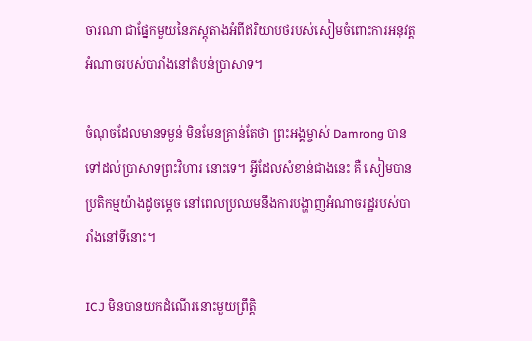ចារណា ជាផ្នែកមួយនៃភស្តុតាងអំពីឥរិយាបថរបស់សៀមចំពោះការអនុវត្តអំណាចរបស់បារាំងនៅតំបន់ប្រាសាទ។

ចំណុចដែលមានទម្ងន់ មិនមែនគ្រាន់តែថា ព្រះអង្គម្ចាស់ Damrong បានទៅដល់ប្រាសាទព្រះវិហារ នោះទេ។ អ្វីដែលសំខាន់ជាងនេះ គឺ សៀមបានប្រតិកម្មយ៉ាងដូចម្តេច នៅពេលប្រឈមនឹងការបង្ហាញអំណាចរដ្ឋរបស់បារាំងនៅទីនោះ។

ICJ មិនបានយកដំណើរនោះមួយព្រឹត្តិ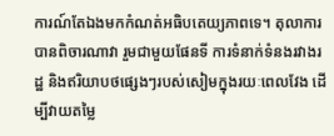ការណ៍តែឯងមកកំណត់អធិបតេយ្យភាពទេ។ តុលាការបានពិចារណាវា រួមជាមួយផែនទី ការទំនាក់ទំនងរវាងរដ្ឋ និងឥរិយាបថផ្សេងៗរបស់សៀមក្នុងរយៈពេលវែង ដើម្បីវាយតម្លៃ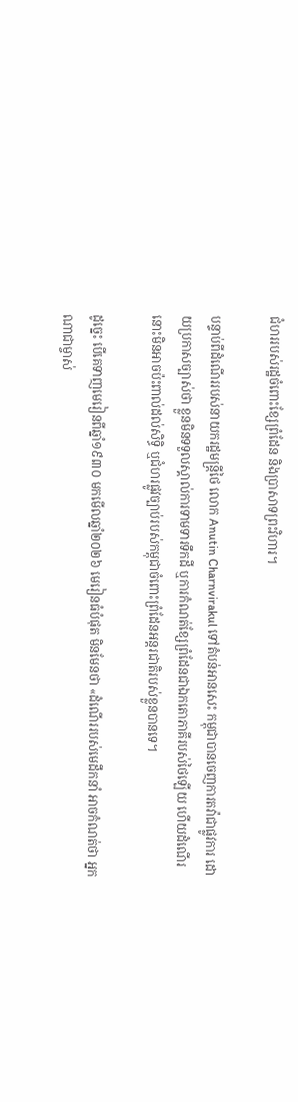ជំហររបស់រដ្ឋចំពោះខ្សែព្រំដែន និងប្រាសាទព្រះវិហារ។

បន្ទាប់ពីដំណើររបស់នាយករដ្ឋមន្ត្រីថៃ លោក Anutin Charnvirakul ទៅតំបន់អានសេះ កម្ពុជាបានចេញការតវ៉ាជាផ្លូវការ ដោយប្រកាសច្បាស់ថា ខ្លួនមិនទទួលស្គាល់ការទាមទារទឹកដី ឬការកំណត់ខ្សែព្រំដែនជាឯកតោភាគីរបស់ថៃឡើយ ហើយដំណើរនោះមិនអាចប៉ះពាល់ដល់សិទ្ធិ ឬជំហរផ្លូវច្បាប់របស់កម្ពុជាចំពោះព្រំដែនអន្តរជាតិរបស់ខ្លួនបានទេ។

ដូច្នេះ បើគេទាញមេរៀនពីឆ្នាំ១៩៣០ មកមើលឆ្នាំ២០២៦ មេរៀនធំបំផុត មិនមែនថា «ដំណើររបស់មេដឹកនាំ អាចកំណត់ថា អ្នកណាជាម្ចាស់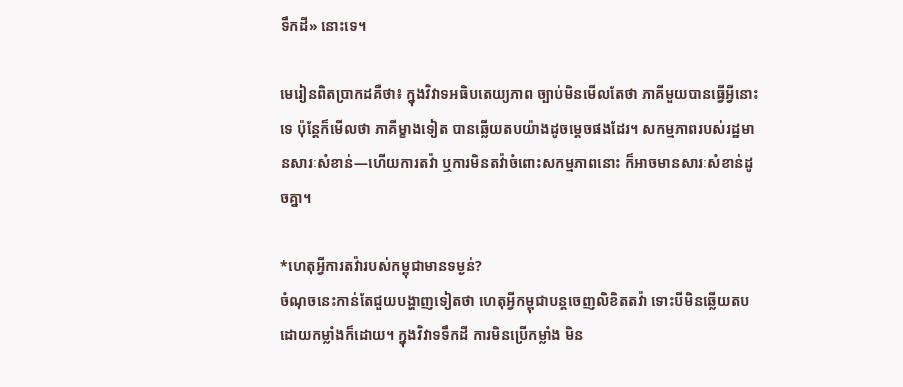ទឹកដី» នោះទេ។

មេរៀនពិតប្រាកដគឺថា៖ ក្នុងវិវាទអធិបតេយ្យភាព ច្បាប់មិនមើលតែថា ភាគីមួយបានធ្វើអ្វីនោះទេ ប៉ុន្តែក៏មើលថា ភាគីម្ខាងទៀត បានឆ្លើយតបយ៉ាងដូចម្តេចផងដែរ។ សកម្មភាពរបស់រដ្ឋមានសារៈសំខាន់—ហើយការតវ៉ា ឬការមិនតវ៉ាចំពោះសកម្មភាពនោះ ក៏អាចមានសារៈសំខាន់ដូចគ្នា។

*ហេតុអ្វីការតវ៉ារបស់កម្ពុជាមានទម្ងន់?
ចំណុចនេះកាន់តែជួយបង្ហាញទៀតថា ហេតុអ្វីកម្ពុជាបន្តចេញលិខិតតវ៉ា ទោះបីមិនឆ្លើយតបដោយកម្លាំងក៏ដោយ។ ក្នុងវិវាទទឹកដី ការមិនប្រើកម្លាំង មិន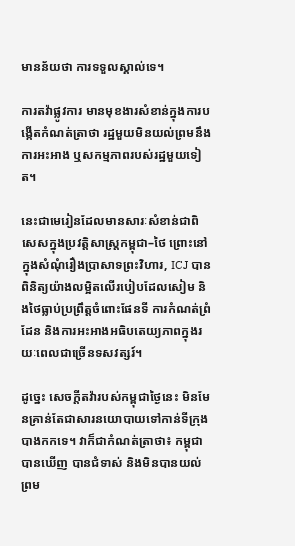មានន័យថា ការទទួលស្គាល់ទេ។

ការតវ៉ាផ្លូវការ មានមុខងារសំខាន់ក្នុងការបង្កើតកំណត់ត្រាថា រដ្ឋមួយមិនយល់ព្រមនឹងការអះអាង ឬសកម្មភាពរបស់រដ្ឋមួយទៀត។

នេះជាមេរៀនដែលមានសារៈសំខាន់ជាពិសេសក្នុងប្រវត្តិសាស្ត្រកម្ពុជា–ថៃ ព្រោះនៅក្នុងសំណុំរឿងប្រាសាទព្រះវិហារ, ICJ បានពិនិត្យយ៉ាងលម្អិតលើរបៀបដែលសៀម និងថៃធ្លាប់ប្រព្រឹត្តចំពោះផែនទី ការកំណត់ព្រំដែន និងការអះអាងអធិបតេយ្យភាពក្នុងរយៈពេលជាច្រើនទសវត្សរ៍។

ដូច្នេះ សេចក្តីតវ៉ារបស់កម្ពុជាថ្ងៃនេះ មិនមែនគ្រាន់តែជាសារនយោបាយទៅកាន់ទីក្រុងបាងកកទេ។ វាក៏ជាកំណត់ត្រាថា៖ កម្ពុជាបានឃើញ បានជំទាស់ និងមិនបានយល់ព្រម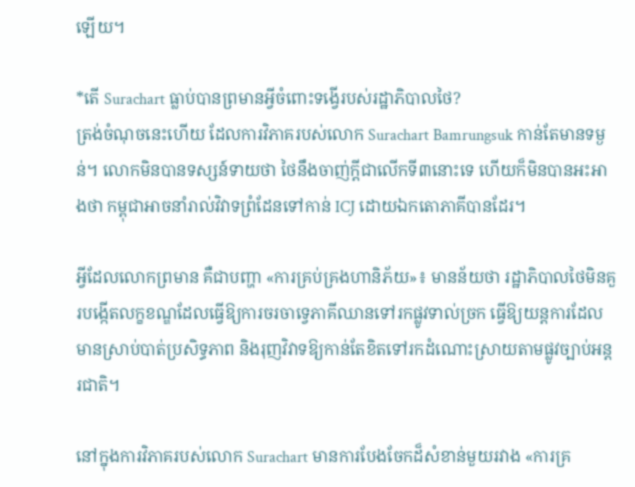ឡើយ។

*តើ Surachart ធ្លាប់បានព្រមានអ្វីចំពោះទង្វើរបស់រដ្ឋាភិបាលថៃ?
ត្រង់ចំណុចនេះហើយ ដែលការវិភាគរបស់លោក Surachart Bamrungsuk កាន់តែមានទម្ងន់។ លោកមិនបានទស្សន៍ទាយថា ថៃនឹងចាញ់ក្តីជាលើកទី៣នោះទេ ហើយក៏មិនបានអះអាងថា កម្ពុជាអាចនាំរាល់វិវាទព្រំដែនទៅកាន់ ICJ ដោយឯកតោភាគីបានដែរ។

អ្វីដែលលោកព្រមាន គឺជាបញ្ហា «ការគ្រប់គ្រងហានិភ័យ»៖ មានន័យថា រដ្ឋាភិបាលថៃមិនគួរបង្កើតលក្ខខណ្ឌដែលធ្វើឱ្យការចរចាទ្វេភាគីឈានទៅរកផ្លូវទាល់ច្រក ធ្វើឱ្យយន្តការដែលមានស្រាប់បាត់ប្រសិទ្ធភាព និងរុញវិវាទឱ្យកាន់តែខិតទៅរកដំណោះស្រាយតាមផ្លូវច្បាប់អន្តរជាតិ។

នៅក្នុងការវិភាគរបស់លោក Surachart មានការបែងចែកដ៏សំខាន់មួយរវាង «ការគ្រ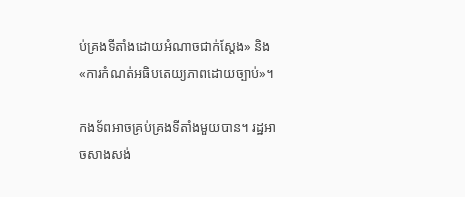ប់គ្រងទីតាំងដោយអំណាចជាក់ស្តែង» និង «ការកំណត់អធិបតេយ្យភាពដោយច្បាប់»។

កងទ័ពអាចគ្រប់គ្រងទីតាំងមួយបាន។ រដ្ឋអាចសាងសង់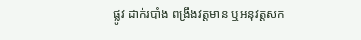ផ្លូវ ដាក់របាំង ពង្រឹងវត្តមាន ឬអនុវត្តសក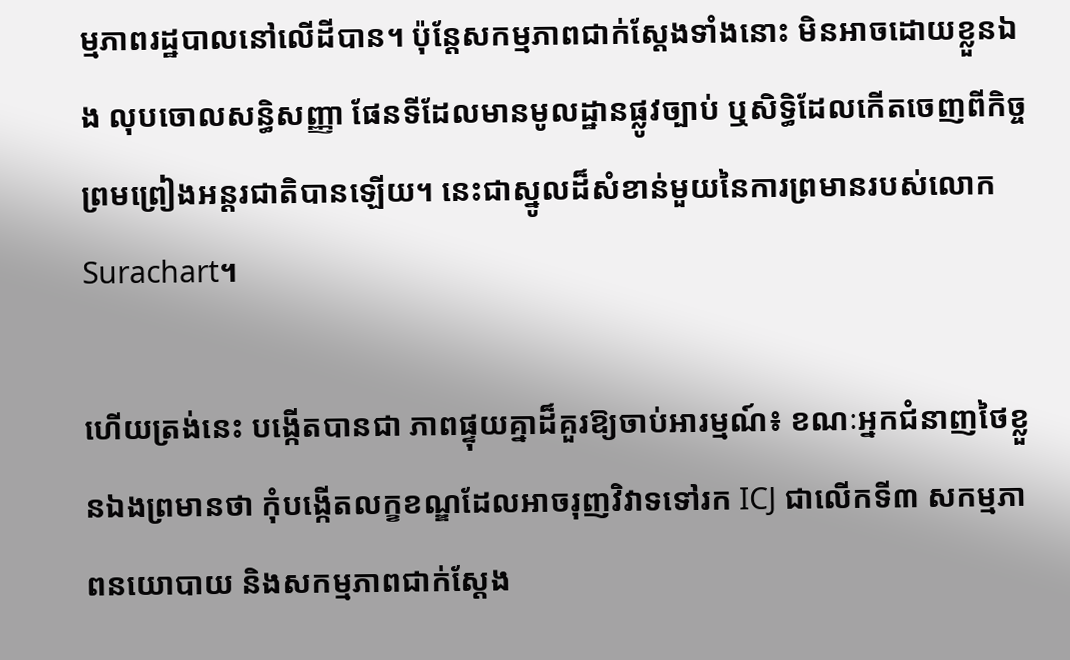ម្មភាពរដ្ឋបាលនៅលើដីបាន។ ប៉ុន្តែសកម្មភាពជាក់ស្តែងទាំងនោះ មិនអាចដោយខ្លួនឯង លុបចោលសន្ធិសញ្ញា ផែនទីដែលមានមូលដ្ឋានផ្លូវច្បាប់ ឬសិទ្ធិដែលកើតចេញពីកិច្ចព្រមព្រៀងអន្តរជាតិបានឡើយ។ នេះជាស្នូលដ៏សំខាន់មួយនៃការព្រមានរបស់លោក Surachart។

ហើយត្រង់នេះ បង្កើតបានជា ភាពផ្ទុយគ្នាដ៏គួរឱ្យចាប់អារម្មណ៍៖ ខណៈអ្នកជំនាញថៃខ្លួនឯងព្រមានថា កុំបង្កើតលក្ខខណ្ឌដែលអាចរុញវិវាទទៅរក ICJ ជាលើកទី៣ សកម្មភាពនយោបាយ និងសកម្មភាពជាក់ស្តែង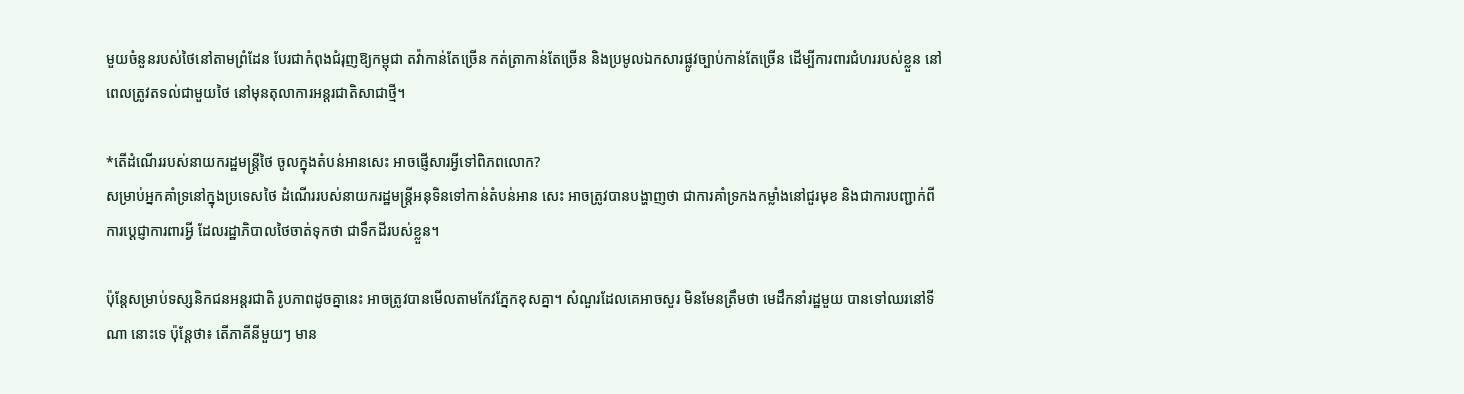មួយចំនួនរបស់ថៃនៅតាមព្រំដែន បែរជាកំពុងជំរុញឱ្យកម្ពុជា តវ៉ាកាន់តែច្រើន កត់ត្រាកាន់តែច្រើន និងប្រមូលឯកសារផ្លូវច្បាប់កាន់តែច្រើន ដើម្បីការពារជំហររបស់ខ្លួន នៅពេលត្រូវតទល់ជាមួយថៃ នៅមុនតុលាការអន្តរជាតិសាជាថ្មី។

*តើដំណើររបស់នាយករដ្ឋមន្ត្រីថៃ ចូលក្នុងតំបន់អានសេះ អាចផ្ញើសារអ្វីទៅពិភពលោក?
សម្រាប់អ្នកគាំទ្រនៅក្នុងប្រទេសថៃ ដំណើររបស់នាយករដ្ឋមន្ត្រីអនុទិនទៅកាន់តំបន់អាន សេះ អាចត្រូវបានបង្ហាញថា ជាការគាំទ្រកងកម្លាំងនៅជួរមុខ និងជាការបញ្ជាក់ពីការប្តេជ្ញាការពារអ្វី ដែលរដ្ឋាភិបាលថៃចាត់ទុកថា ជាទឹកដីរបស់ខ្លួន។

ប៉ុន្តែសម្រាប់ទស្សនិកជនអន្តរជាតិ រូបភាពដូចគ្នានេះ អាចត្រូវបានមើលតាមកែវភ្នែកខុសគ្នា។ សំណួរដែលគេអាចសួរ មិនមែនត្រឹមថា មេដឹកនាំរដ្ឋមួយ បានទៅឈរនៅទីណា នោះទេ ប៉ុន្តែថា៖ តើភាគីនីមួយៗ មាន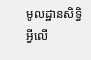មូលដ្ឋានសិទ្ធិអ្វីលើ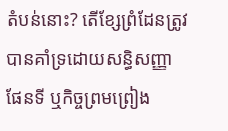តំបន់នោះ? តើខ្សែព្រំដែនត្រូវបានគាំទ្រដោយសន្ធិសញ្ញា ផែនទី ឬកិច្ចព្រមព្រៀង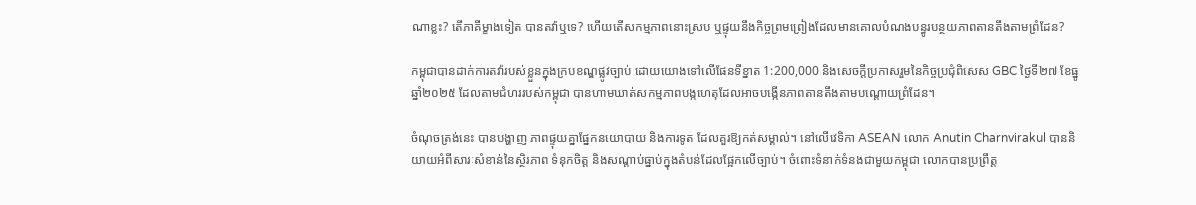ណាខ្លះ? តើភាគីម្ខាងទៀត បានតវ៉ាឬទេ? ហើយតើសកម្មភាពនោះស្រប ឬផ្ទុយនឹងកិច្ចព្រមព្រៀងដែលមានគោលបំណងបន្ធូរបន្ថយភាពតានតឹងតាមព្រំដែន?

កម្ពុជាបានដាក់ការតវ៉ារបស់ខ្លួនក្នុងក្របខណ្ឌផ្លូវច្បាប់ ដោយយោងទៅលើផែនទីខ្នាត 1:200,000 និងសេចក្តីប្រកាសរួមនៃកិច្ចប្រជុំពិសេស GBC ថ្ងៃទី២៧ ខែធ្នូ ឆ្នាំ២០២៥ ដែលតាមជំហររបស់កម្ពុជា បានហាមឃាត់សកម្មភាពបង្កហេតុដែលអាចបង្កើនភាពតានតឹងតាមបណ្តោយព្រំដែន។

ចំណុចត្រង់នេះ បានបង្ហាញ ភាពផ្ទុយគ្នាផ្នែកនយោបាយ និងការទូត ដែលគួរឱ្យកត់សម្គាល់។ នៅលើវេទិកា ASEAN លោក Anutin Charnvirakul បាននិយាយអំពីសារៈសំខាន់នៃស្ថិរភាព ទំនុកចិត្ត និងសណ្តាប់ធ្នាប់ក្នុងតំបន់ដែលផ្អែកលើច្បាប់។ ចំពោះទំនាក់ទំនងជាមួយកម្ពុជា លោកបានប្រព្រឹត្ត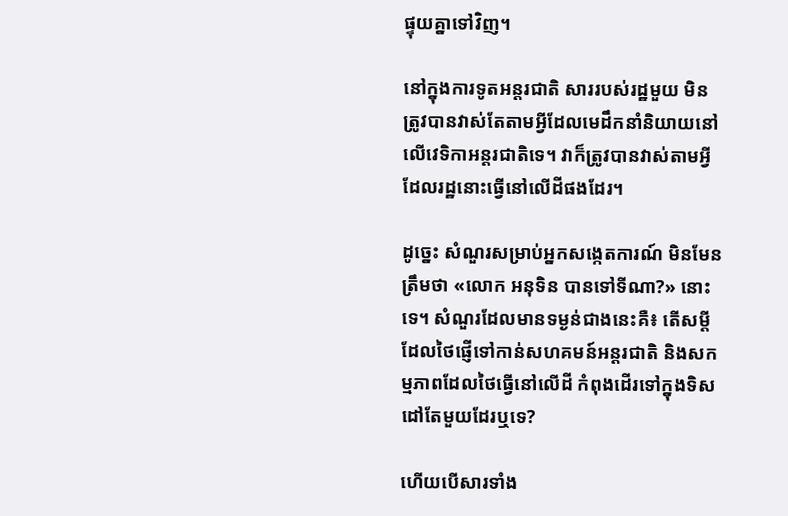ផ្ទុយគ្នាទៅវិញ។

នៅក្នុងការទូតអន្តរជាតិ សាររបស់រដ្ឋមួយ មិនត្រូវបានវាស់តែតាមអ្វីដែលមេដឹកនាំនិយាយនៅលើវេទិកាអន្តរជាតិទេ។ វាក៏ត្រូវបានវាស់តាមអ្វីដែលរដ្ឋនោះធ្វើនៅលើដីផងដែរ។

ដូច្នេះ សំណួរសម្រាប់អ្នកសង្កេតការណ៍ មិនមែនត្រឹមថា «លោក អនុទិន បានទៅទីណា?» នោះទេ។ សំណួរដែលមានទម្ងន់ជាងនេះគឺ៖ តើសម្តីដែលថៃផ្ញើទៅកាន់សហគមន៍អន្តរជាតិ និងសកម្មភាពដែលថៃធ្វើនៅលើដី កំពុងដើរទៅក្នុងទិសដៅតែមួយដែរឬទេ?

ហើយបើសារទាំង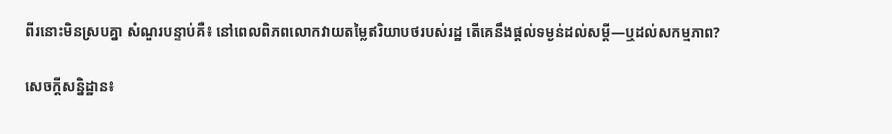ពីរនោះមិនស្របគ្នា សំណួរបន្ទាប់គឺ៖ នៅពេលពិភពលោកវាយតម្លៃឥរិយាបថរបស់រដ្ឋ តើគេនឹងផ្តល់ទម្ងន់ដល់សម្តី—ឬដល់សកម្មភាព?

សេចក្តីសន្និដ្ឋាន៖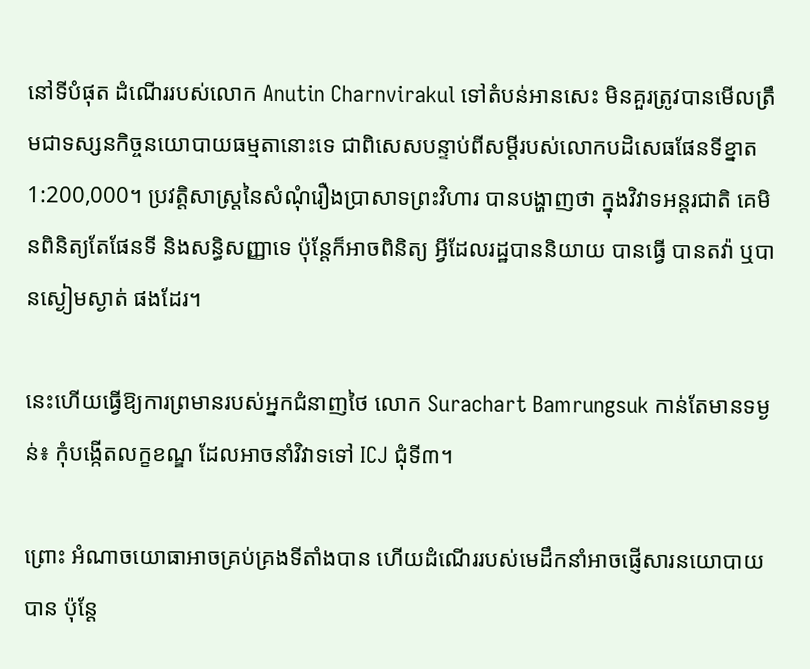នៅទីបំផុត ដំណើររបស់លោក Anutin Charnvirakul ទៅតំបន់អានសេះ មិនគួរត្រូវបានមើលត្រឹមជាទស្សនកិច្ចនយោបាយធម្មតានោះទេ ជាពិសេសបន្ទាប់ពីសម្តីរបស់លោកបដិសេធផែនទីខ្នាត 1:200,000។ ប្រវត្តិសាស្ត្រនៃសំណុំរឿងប្រាសាទព្រះវិហារ បានបង្ហាញថា ក្នុងវិវាទអន្តរជាតិ គេមិនពិនិត្យតែផែនទី និងសន្ធិសញ្ញាទេ ប៉ុន្តែក៏អាចពិនិត្យ អ្វីដែលរដ្ឋបាននិយាយ បានធ្វើ បានតវ៉ា ឬបានស្ងៀមស្ងាត់ ផងដែរ។

នេះហើយធ្វើឱ្យការព្រមានរបស់អ្នកជំនាញថៃ លោក Surachart Bamrungsuk កាន់តែមានទម្ងន់៖ កុំបង្កើតលក្ខខណ្ឌ ដែលអាចនាំវិវាទទៅ ICJ ជុំទី៣។

ព្រោះ អំណាចយោធាអាចគ្រប់គ្រងទីតាំងបាន ហើយដំណើររបស់មេដឹកនាំអាចផ្ញើសារនយោបាយបាន ប៉ុន្តែ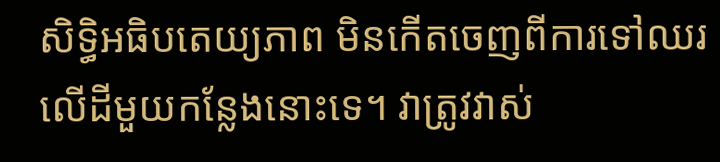សិទ្ធិអធិបតេយ្យភាព មិនកើតចេញពីការទៅឈរលើដីមួយកន្លែងនោះទេ។ វាត្រូវវាស់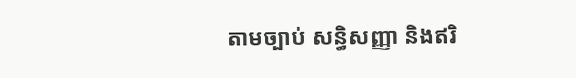តាមច្បាប់ សន្ធិសញ្ញា និងឥរិ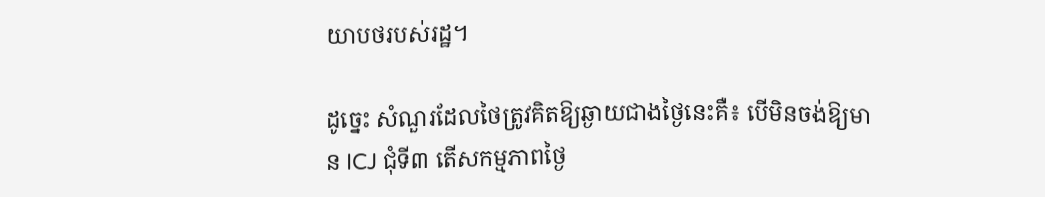យាបថរបស់រដ្ឋ។

ដូច្នេះ សំណួរដែលថៃត្រូវគិតឱ្យឆ្ងាយជាងថ្ងៃនេះគឺ៖ បើមិនចង់ឱ្យមាន ICJ ជុំទី៣ តើសកម្មភាពថ្ងៃ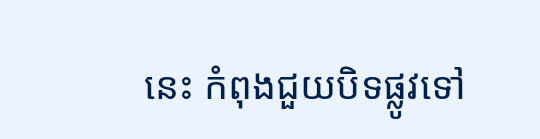នេះ កំពុងជួយបិទផ្លូវទៅ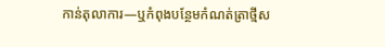កាន់តុលាការ—ឬកំពុងបន្ថែមកំណត់ត្រាថ្មីស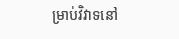ម្រាប់វិវាទនៅ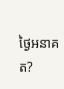ថ្ងៃអនាគត?